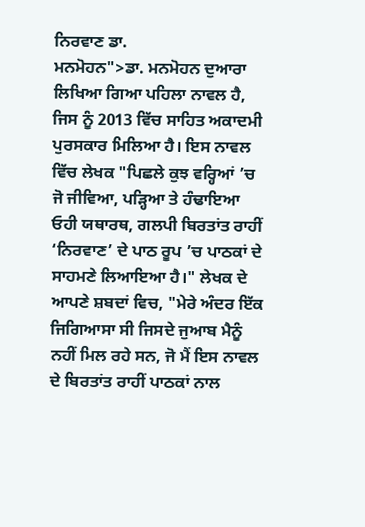ਨਿਰਵਾਣ ਡਾ.
ਮਨਮੋਹਨ">ਡਾ. ਮਨਮੋਹਨ ਦੁਆਰਾ ਲਿਖਿਆ ਗਿਆ ਪਹਿਲਾ ਨਾਵਲ ਹੈ, ਜਿਸ ਨੂੰ 2013 ਵਿੱਚ ਸਾਹਿਤ ਅਕਾਦਮੀ ਪੁਰਸਕਾਰ ਮਿਲਿਆ ਹੈ। ਇਸ ਨਾਵਲ ਵਿੱਚ ਲੇਖਕ "ਪਿਛਲੇ ਕੁਝ ਵਰ੍ਹਿਆਂ ’ਚ ਜੋ ਜੀਵਿਆ, ਪੜ੍ਹਿਆ ਤੇ ਹੰਢਾਇਆ ਓਹੀ ਯਥਾਰਥ, ਗਲਪੀ ਬਿਰਤਾਂਤ ਰਾਹੀਂ ‘ਨਿਰਵਾਣ’ ਦੇ ਪਾਠ ਰੂਪ ’ਚ ਪਾਠਕਾਂ ਦੇ ਸਾਹਮਣੇ ਲਿਆਇਆ ਹੈ।" ਲੇਖਕ ਦੇ ਆਪਣੇ ਸ਼ਬਦਾਂ ਵਿਚ, "ਮੇਰੇ ਅੰਦਰ ਇੱਕ ਜਿਗਿਆਸਾ ਸੀ ਜਿਸਦੇ ਜੁਆਬ ਮੈਨੂੰ ਨਹੀਂ ਮਿਲ ਰਹੇ ਸਨ, ਜੋ ਮੈਂ ਇਸ ਨਾਵਲ ਦੇ ਬਿਰਤਾਂਤ ਰਾਹੀਂ ਪਾਠਕਾਂ ਨਾਲ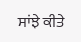ਸਾਂਝੇ ਕੀਤੇ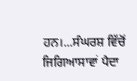ਹਨ।...ਸੰਘਰਸ਼ ਵਿੱਚੋਂ ਜਿਗਿਆਸਾਵਾਂ ਪੈਦਾ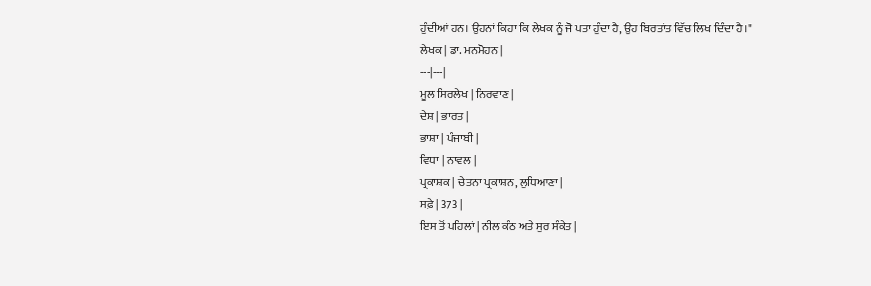ਹੁੰਦੀਆਂ ਹਨ। ਉਹਨਾਂ ਕਿਹਾ ਕਿ ਲੇਖਕ ਨੂੰ ਜੋ ਪਤਾ ਹੁੰਦਾ ਹੈ, ਉਹ ਬਿਰਤਾਂਤ ਵਿੱਚ ਲਿਖ ਦਿੰਦਾ ਹੈ।"
ਲੇਖਕ | ਡਾ. ਮਨਮੋਹਨ |
---|---|
ਮੂਲ ਸਿਰਲੇਖ | ਨਿਰਵਾਣ |
ਦੇਸ਼ | ਭਾਰਤ |
ਭਾਸ਼ਾ | ਪੰਜਾਬੀ |
ਵਿਧਾ | ਨਾਵਲ |
ਪ੍ਰਕਾਸ਼ਕ | ਚੇਤਨਾ ਪ੍ਰਕਾਸ਼ਨ, ਲੁਧਿਆਣਾ |
ਸਫ਼ੇ | 373 |
ਇਸ ਤੋਂ ਪਹਿਲਾਂ | ਨੀਲ ਕੰਠ ਅਤੇ ਸੁਰ ਸੰਕੇਤ |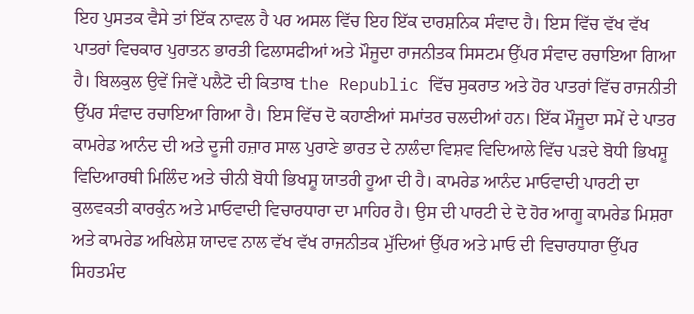ਇਹ ਪੁਸਤਕ ਵੈਸੇ ਤਾਂ ਇੱਕ ਨਾਵਲ ਹੈ ਪਰ ਅਸਲ ਵਿੱਚ ਇਹ ਇੱਕ ਦਾਰਸ਼ਨਿਕ ਸੰਵਾਦ ਹੈ। ਇਸ ਵਿੱਚ ਵੱਖ ਵੱਖ ਪਾਤਰਾਂ ਵਿਚਕਾਰ ਪੁਰਾਤਨ ਭਾਰਤੀ ਫਿਲਾਸਫੀਆਂ ਅਤੇ ਮੌਜੂਦਾ ਰਾਜਨੀਤਕ ਸਿਸਟਮ ਉੱਪਰ ਸੰਵਾਦ ਰਚਾਇਆ ਗਿਆ ਹੈ। ਬਿਲਕੁਲ ਉਵੇਂ ਜਿਵੇਂ ਪਲੈਟੋ ਦੀ ਕਿਤਾਬ the Republic ਵਿੱਚ ਸੁਕਰਾਤ ਅਤੇ ਹੋਰ ਪਾਤਰਾਂ ਵਿੱਚ ਰਾਜਨੀਤੀ ਉੱਪਰ ਸੰਵਾਦ ਰਚਾਇਆ ਗਿਆ ਹੈ। ਇਸ ਵਿੱਚ ਦੋ ਕਹਾਣੀਆਂ ਸਮਾਂਤਰ ਚਲਦੀਆਂ ਹਨ। ਇੱਕ ਮੌਜੂਦਾ ਸਮੇਂ ਦੇ ਪਾਤਰ ਕਾਮਰੇਡ ਆਨੰਦ ਦੀ ਅਤੇ ਦੂਜੀ ਹਜ਼ਾਰ ਸਾਲ ਪੁਰਾਣੇ ਭਾਰਤ ਦੇ ਨਾਲੰਦਾ ਵਿਸ਼ਵ ਵਿਦਿਆਲੇ ਵਿੱਚ ਪੜਦੇ ਬੋਧੀ ਭਿਖਸ਼ੂ ਵਿਦਿਆਰਥੀ ਮਿਲਿੰਦ ਅਤੇ ਚੀਨੀ ਬੋਧੀ ਭਿਖਸ਼ੂ ਯਾਤਰੀ ਹੂਆ ਦੀ ਹੈ। ਕਾਮਰੇਡ ਆਨੰਦ ਮਾਓਵਾਦੀ ਪਾਰਟੀ ਦਾ ਕੁਲਵਕਤੀ ਕਾਰਕੁੰਨ ਅਤੇ ਮਾਓਵਾਦੀ ਵਿਚਾਰਧਾਰਾ ਦਾ ਮਾਹਿਰ ਹੈ। ਉਸ ਦੀ ਪਾਰਟੀ ਦੇ ਦੋ ਹੋਰ ਆਗੂ ਕਾਮਰੇਡ ਮਿਸ਼ਰਾ ਅਤੇ ਕਾਮਰੇਡ ਅਖਿਲੇਸ਼ ਯਾਦਵ ਨਾਲ ਵੱਖ ਵੱਖ ਰਾਜਨੀਤਕ ਮੁੱਦਿਆਂ ਉੱਪਰ ਅਤੇ ਮਾਓ ਦੀ ਵਿਚਾਰਧਾਰਾ ਉੱਪਰ ਸਿਹਤਮੰਦ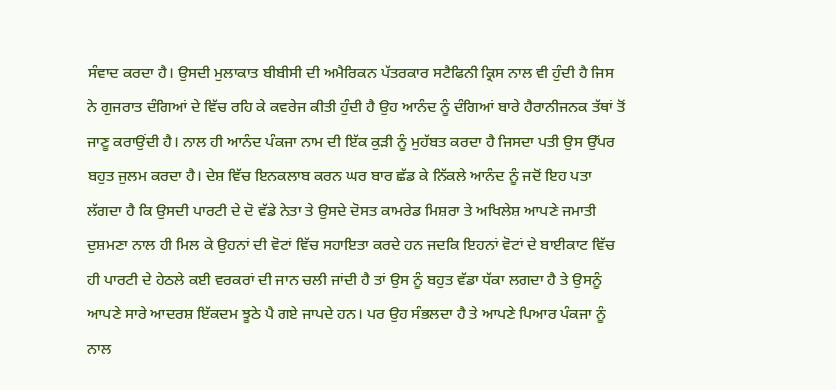ਸੰਵਾਦ ਕਰਦਾ ਹੈ। ਉਸਦੀ ਮੁਲਾਕਾਤ ਬੀਬੀਸੀ ਦੀ ਅਮੈਰਿਕਨ ਪੱਤਰਕਾਰ ਸਟੈਫਿਨੀ ਕ੍ਰਿਸ ਨਾਲ ਵੀ ਹੁੰਦੀ ਹੈ ਜਿਸ ਨੇ ਗੁਜਰਾਤ ਦੰਗਿਆਂ ਦੇ ਵਿੱਚ ਰਹਿ ਕੇ ਕਵਰੇਜ ਕੀਤੀ ਹੁੰਦੀ ਹੈ ਉਹ ਆਨੰਦ ਨੂੰ ਦੰਗਿਆਂ ਬਾਰੇ ਹੈਰਾਨੀਜਨਕ ਤੱਥਾਂ ਤੋਂ ਜਾਣੂ ਕਰਾਉਂਦੀ ਹੈ। ਨਾਲ ਹੀ ਆਨੰਦ ਪੰਕਜਾ ਨਾਮ ਦੀ ਇੱਕ ਕੁੜੀ ਨੂੰ ਮੁਹੱਬਤ ਕਰਦਾ ਹੈ ਜਿਸਦਾ ਪਤੀ ਉਸ ਉੱਪਰ ਬਹੁਤ ਜੁਲਮ ਕਰਦਾ ਹੈ। ਦੇਸ਼ ਵਿੱਚ ਇਨਕਲਾਬ ਕਰਨ ਘਰ ਬਾਰ ਛੱਡ ਕੇ ਨਿੱਕਲੇ ਆਨੰਦ ਨੂੰ ਜਦੋਂ ਇਹ ਪਤਾ ਲੱਗਦਾ ਹੈ ਕਿ ਉਸਦੀ ਪਾਰਟੀ ਦੇ ਦੋ ਵੱਡੇ ਨੇਤਾ ਤੇ ਉਸਦੇ ਦੋਸਤ ਕਾਮਰੇਡ ਮਿਸ਼ਰਾ ਤੇ ਅਖਿਲੇਸ਼ ਆਪਣੇ ਜਮਾਤੀ ਦੁਸ਼ਮਣਾ ਨਾਲ ਹੀ ਮਿਲ ਕੇ ਉਹਨਾਂ ਦੀ ਵੋਟਾਂ ਵਿੱਚ ਸਹਾਇਤਾ ਕਰਦੇ ਹਨ ਜਦਕਿ ਇਹਨਾਂ ਵੋਟਾਂ ਦੇ ਬਾਈਕਾਟ ਵਿੱਚ ਹੀ ਪਾਰਟੀ ਦੇ ਹੇਠਲੇ ਕਈ ਵਰਕਰਾਂ ਦੀ ਜਾਨ ਚਲੀ ਜਾਂਦੀ ਹੈ ਤਾਂ ਉਸ ਨੂੰ ਬਹੁਤ ਵੱਡਾ ਧੱਕਾ ਲਗਦਾ ਹੈ ਤੇ ਉਸਨੂੰ ਆਪਣੇ ਸਾਰੇ ਆਦਰਸ਼ ਇੱਕਦਮ ਝੂਠੇ ਪੈ ਗਏ ਜਾਪਦੇ ਹਨ। ਪਰ ਉਹ ਸੰਭਲਦਾ ਹੈ ਤੇ ਆਪਣੇ ਪਿਆਰ ਪੰਕਜਾ ਨੂੰ ਨਾਲ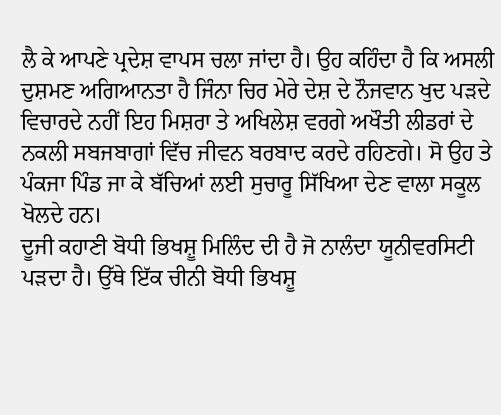ਲੈ ਕੇ ਆਪਣੇ ਪ੍ਰਦੇਸ਼ ਵਾਪਸ ਚਲਾ ਜਾਂਦਾ ਹੈ। ਉਹ ਕਹਿੰਦਾ ਹੈ ਕਿ ਅਸਲੀ ਦੁਸ਼ਮਣ ਅਗਿਆਨਤਾ ਹੈ ਜਿੰਨਾ ਚਿਰ ਮੇਰੇ ਦੇਸ਼ ਦੇ ਨੌਜਵਾਨ ਖੁਦ ਪੜਦੇ ਵਿਚਾਰਦੇ ਨਹੀਂ ਇਹ ਮਿਸ਼ਰਾ ਤੇ ਅਖਿਲੇਸ਼ ਵਰਗੇ ਅਖੌਤੀ ਲੀਡਰਾਂ ਦੇ ਨਕਲੀ ਸਬਜਬਾਗਾਂ ਵਿੱਚ ਜੀਵਨ ਬਰਬਾਦ ਕਰਦੇ ਰਹਿਣਗੇ। ਸੋ ਉਹ ਤੇ ਪੰਕਜਾ ਪਿੰਡ ਜਾ ਕੇ ਬੱਚਿਆਂ ਲਈ ਸੁਚਾਰੂ ਸਿੱਖਿਆ ਦੇਣ ਵਾਲਾ ਸਕੂਲ ਖੋਲਦੇ ਹਨ।
ਦੂਜੀ ਕਹਾਣੀ ਬੋਧੀ ਭਿਖਸ਼ੂ ਮਿਲਿੰਦ ਦੀ ਹੈ ਜੋ ਨਾਲੰਦਾ ਯੂਨੀਵਰਸਿਟੀ ਪੜਦਾ ਹੈ। ਉੱਥੇ ਇੱਕ ਚੀਨੀ ਬੋਧੀ ਭਿਖਸ਼ੂ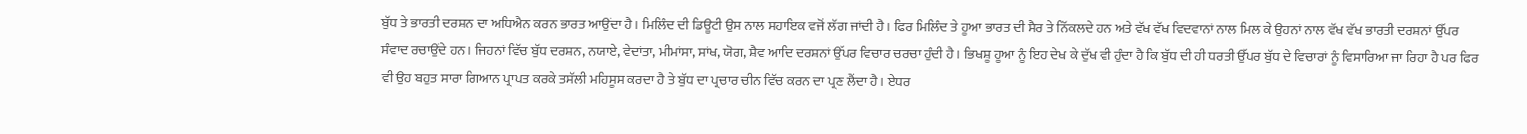ਬੁੱਧ ਤੇ ਭਾਰਤੀ ਦਰਸ਼ਨ ਦਾ ਅਧਿਐਨ ਕਰਨ ਭਾਰਤ ਆਉਂਦਾ ਹੈ। ਮਿਲਿੰਦ ਦੀ ਡਿਊਟੀ ਉਸ ਨਾਲ ਸਹਾਇਕ ਵਜੋਂ ਲੱਗ ਜਾਂਦੀ ਹੈ। ਫਿਰ ਮਿਲਿੰਦ ਤੇ ਹੂਆ ਭਾਰਤ ਦੀ ਸੈਰ ਤੇ ਨਿੱਕਲਦੇ ਹਨ ਅਤੇ ਵੱਖ ਵੱਖ ਵਿਦਵਾਨਾਂ ਨਾਲ ਮਿਲ ਕੇ ਉਹਨਾਂ ਨਾਲ ਵੱਖ ਵੱਖ ਭਾਰਤੀ ਦਰਸ਼ਨਾਂ ਉੱਪਰ ਸੰਵਾਦ ਰਚਾਉਂਦੇ ਹਨ। ਜਿਹਨਾਂ ਵਿੱਚ ਬੁੱਧ ਦਰਸ਼ਨ, ਨਯਾਏ, ਵੇਦਾਂਤਾ, ਮੀਮਾਂਸਾ, ਸਾਂਖ, ਯੋਗ, ਸ਼ੈਵ ਆਦਿ ਦਰਸ਼ਨਾਂ ਉੱਪਰ ਵਿਚਾਰ ਚਰਚਾ ਹੁੰਦੀ ਹੈ। ਭਿਖਸ਼ੂ ਹੂਆ ਨੂੰ ਇਹ ਦੇਖ ਕੇ ਦੁੱਖ ਵੀ ਹੁੰਦਾ ਹੈ ਕਿ ਬੁੱਧ ਦੀ ਹੀ ਧਰਤੀ ਉੱਪਰ ਬੁੱਧ ਦੇ ਵਿਚਾਰਾਂ ਨੂੰ ਵਿਸਾਰਿਆ ਜਾ ਰਿਹਾ ਹੈ ਪਰ ਫਿਰ ਵੀ ਉਹ ਬਹੁਤ ਸਾਰਾ ਗਿਆਨ ਪ੍ਰਾਪਤ ਕਰਕੇ ਤਸੱਲੀ ਮਹਿਸੂਸ ਕਰਦਾ ਹੈ ਤੇ ਬੁੱਧ ਦਾ ਪ੍ਰਚਾਰ ਚੀਨ ਵਿੱਚ ਕਰਨ ਦਾ ਪ੍ਰਣ ਲੈਂਦਾ ਹੈ। ਏਧਰ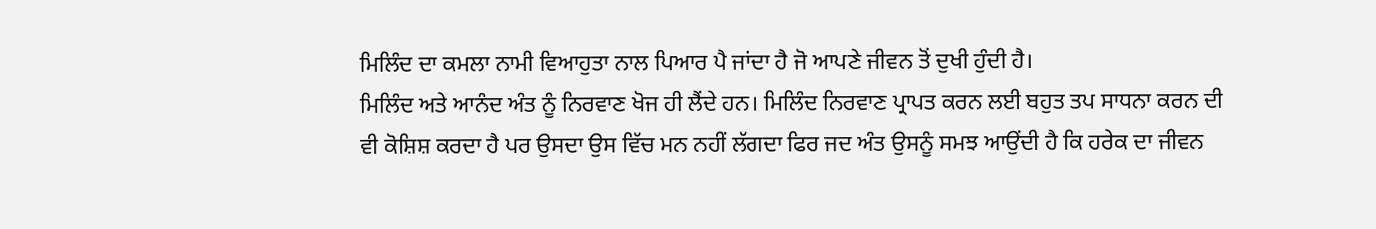ਮਿਲਿੰਦ ਦਾ ਕਮਲਾ ਨਾਮੀ ਵਿਆਹੁਤਾ ਨਾਲ ਪਿਆਰ ਪੈ ਜਾਂਦਾ ਹੈ ਜੋ ਆਪਣੇ ਜੀਵਨ ਤੋਂ ਦੁਖੀ ਹੁੰਦੀ ਹੈ।
ਮਿਲਿੰਦ ਅਤੇ ਆਨੰਦ ਅੰਤ ਨੂੰ ਨਿਰਵਾਣ ਖੋਜ ਹੀ ਲੈਂਦੇ ਹਨ। ਮਿਲਿੰਦ ਨਿਰਵਾਣ ਪ੍ਰਾਪਤ ਕਰਨ ਲਈ ਬਹੁਤ ਤਪ ਸਾਧਨਾ ਕਰਨ ਦੀ ਵੀ ਕੋਸ਼ਿਸ਼ ਕਰਦਾ ਹੈ ਪਰ ਉਸਦਾ ਉਸ ਵਿੱਚ ਮਨ ਨਹੀਂ ਲੱਗਦਾ ਫਿਰ ਜਦ ਅੰਤ ਉਸਨੂੰ ਸਮਝ ਆਉਂਦੀ ਹੈ ਕਿ ਹਰੇਕ ਦਾ ਜੀਵਨ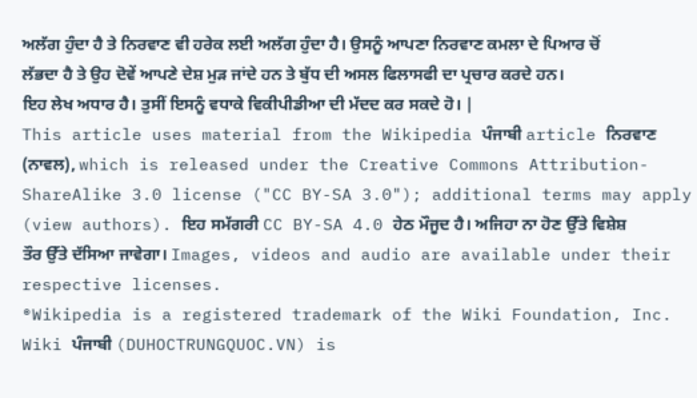ਅਲੱਗ ਹੁੰਦਾ ਹੈ ਤੇ ਨਿਰਵਾਣ ਵੀ ਹਰੇਕ ਲਈ ਅਲੱਗ ਹੁੰਦਾ ਹੈ। ਉਸਨੂੰ ਆਪਣਾ ਨਿਰਵਾਣ ਕਮਲਾ ਦੇ ਪਿਆਰ ਚੋਂ ਲੱਭਦਾ ਹੈ ਤੇ ਉਹ ਦੋਵੇਂ ਆਪਣੇ ਦੇਸ਼ ਮੁੜ ਜਾਂਦੇ ਹਨ ਤੇ ਬੁੱਧ ਦੀ ਅਸਲ ਫਿਲਾਸਫੀ ਦਾ ਪ੍ਰਚਾਰ ਕਰਦੇ ਹਨ।
ਇਹ ਲੇਖ ਅਧਾਰ ਹੈ। ਤੁਸੀਂ ਇਸਨੂੰ ਵਧਾਕੇ ਵਿਕੀਪੀਡੀਆ ਦੀ ਮੱਦਦ ਕਰ ਸਕਦੇ ਹੋ। |
This article uses material from the Wikipedia ਪੰਜਾਬੀ article ਨਿਰਵਾਣ (ਨਾਵਲ), which is released under the Creative Commons Attribution-ShareAlike 3.0 license ("CC BY-SA 3.0"); additional terms may apply (view authors). ਇਹ ਸਮੱਗਰੀ CC BY-SA 4.0 ਹੇਠ ਮੌਜੂਦ ਹੈ। ਅਜਿਹਾ ਨਾ ਹੋਣ ਉੱਤੇ ਵਿਸ਼ੇਸ਼ ਤੌਰ ਉੱਤੇ ਦੱਸਿਆ ਜਾਵੇਗਾ। Images, videos and audio are available under their respective licenses.
®Wikipedia is a registered trademark of the Wiki Foundation, Inc. Wiki ਪੰਜਾਬੀ (DUHOCTRUNGQUOC.VN) is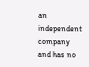an independent company and has no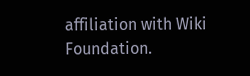affiliation with Wiki Foundation.